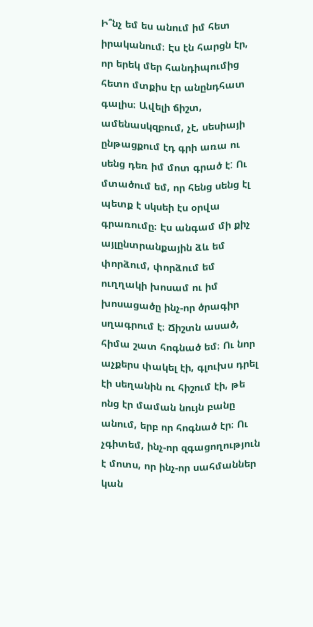Ի՞նչ եմ ես անում իմ հետ իրականում։ Էս էն հարցն էր, որ երեկ մեր հանդիպումից հետո մտքիս էր անընդհատ գալիս։ Ավելի ճիշտ, ամենասկզբում, չէ, սեսիայի ընթացքում էդ գրի առա ու սենց դեռ իմ մոտ գրած է: Ու մտածում եմ, որ հենց սենց էլ պետք է սկսեի էս օրվա գրառումը։ Էս անգամ մի քիչ այլընտրանքային ձև եմ փորձում, փորձում եմ ուղղակի խոսամ ու իմ խոսացածը ինչ-որ ծրագիր սղագրում է։ Ճիշտն ասած, հիմա շատ հոգնած եմ։ Ու նոր աչքերս փակել էի, գլուխս դրել էի սեղանին ու հիշում էի, թե ոնց էր մաման նույն բանը անում, երբ որ հոգնած էր։ Ու չգիտեմ, ինչ-որ զգացողություն է մոտս, որ ինչ-որ սահմաններ կան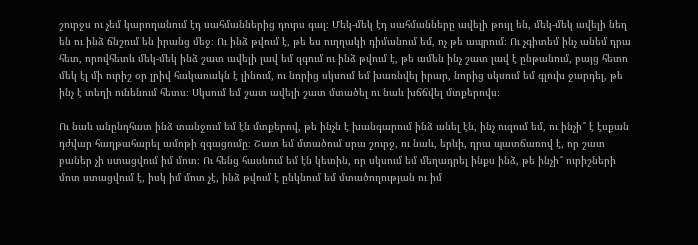շուրջս ու չեմ կարողանում էդ սահմաններից դուրս գալ։ Մեկ-մեկ էդ սահմանները ավելի թույլ են, մեկ-մեկ ավելի նեղ են ու ինձ ճնշում են իրանց մեջ։ Ու ինձ թվում է, թե ես ուղղակի դիմանում եմ, ոչ թե ապրում։ Ու չգիտեմ ինչ անեմ դրա հետ, որովհետև մեկ-մեկ ինձ շատ ավելի լավ եմ զգում ու ինձ թվում է, թե ամեն ինչ շատ լավ է ընթանում, բայց հետո մեկ էլ մի ուրիշ օր լրիվ հակառակն է լինում, ու նորից սկսում եմ խառնվել իրար, նորից սկսում եմ գլուխ ջարդել, թե ինչ է տեղի ունենում հետս։ Սկսում եմ շատ ավելի շատ մտածել ու նաև խճճվել մտքերովս։

Ու նաև անընդհատ ինձ տանջում եմ էն մտքերով, թե ինչն է խանգարում ինձ անել էն, ինչ ուզում եմ, ու ինչի՞ է էսքան դժվար հաղթահարել ամոթի զգացումը։ Շատ եմ մտածում սրա շուրջ, ու նաև, երևի, դրա պատճառով է, որ շատ բաներ չի ստացվում իմ մոտ։ Ու հենց հասնում եմ էն կետին, որ սկսում եմ մեղադրել ինքս ինձ, թե ինչի՞ ուրիշների մոտ ստացվում է, իսկ իմ մոտ չէ, ինձ թվում է ընկնում եմ մտածողության ու իմ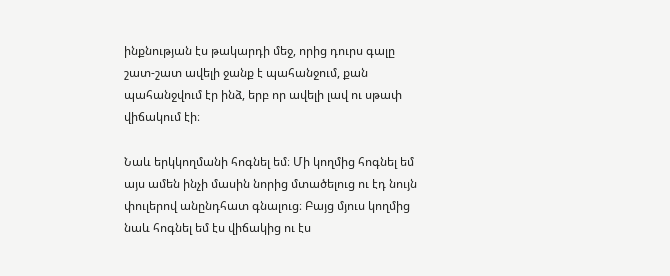ինքնության էս թակարդի մեջ, որից դուրս գալը շատ-շատ ավելի ջանք է պահանջում, քան պահանջվում էր ինձ, երբ որ ավելի լավ ու սթափ վիճակում էի։

Նաև երկկողմանի հոգնել եմ։ Մի կողմից հոգնել եմ այս ամեն ինչի մասին նորից մտածելուց ու էդ նույն փուլերով անընդհատ գնալուց։ Բայց մյուս կողմից նաև հոգնել եմ էս վիճակից ու էս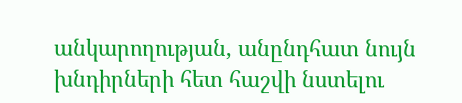անկարողության, անընդհատ նույն խնդիրների հետ հաշվի նստելու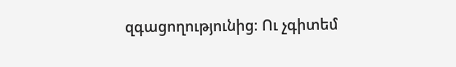զգացողությունից։ Ու չգիտեմ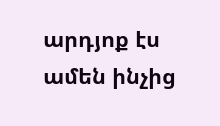արդյոք էս ամեն ինչից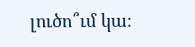լուծո՞ւմ կա։